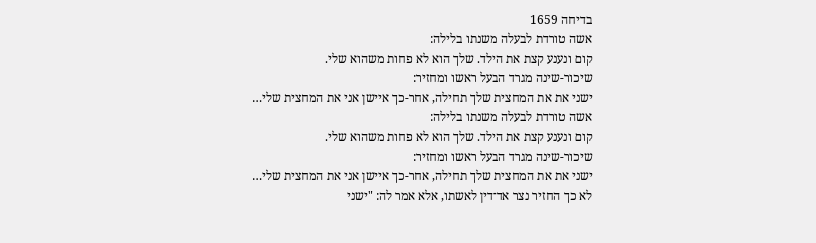בדיחה 1659
אשה טורדת לבעלה משנתו בלילה:
קום ונענע קצת את הילד. שלך הוא לא פחות משהוא שלי.
שיכור-שינה מגרד הבעל ראשו ומחזיר:
ישני את את המחצית שלך תחילה, אחר-כך איישן אני את המחצית שלי…
אשה טורדת לבעלה משנתו בלילה:
קום ונענע קצת את הילד. שלך הוא לא פחות משהוא שלי.
שיכור-שינה מגרד הבעל ראשו ומחזיר:
ישני את את המחצית שלך תחילה, אחר-כך איישן אני את המחצית שלי…
לא כך החזיר נצר אד־דין לאשתו, אלא אמר לה: "ישני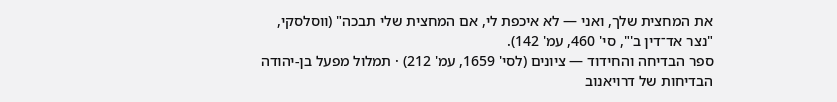את המחצית שלך, ואני — לא איכפת לי, אם המחצית שלי תבכה" (ווסלסקי, "נצר אד־דין ב'", סי' 460, עמ' 142).
ספר הבדיחה והחידוד — ציונים (לסי' 1659, עמ' 212) · תמלול מפעל בן-יהודה
הבדיחות של דרויאנוב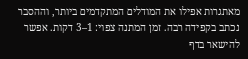מאתגרות אפילו את המודלים המתקדמים ביותר, וההסבר נכתב בקפידה רבה. זמן המתנה צפוי: 1–3 דקות. אפשר להישאר בדף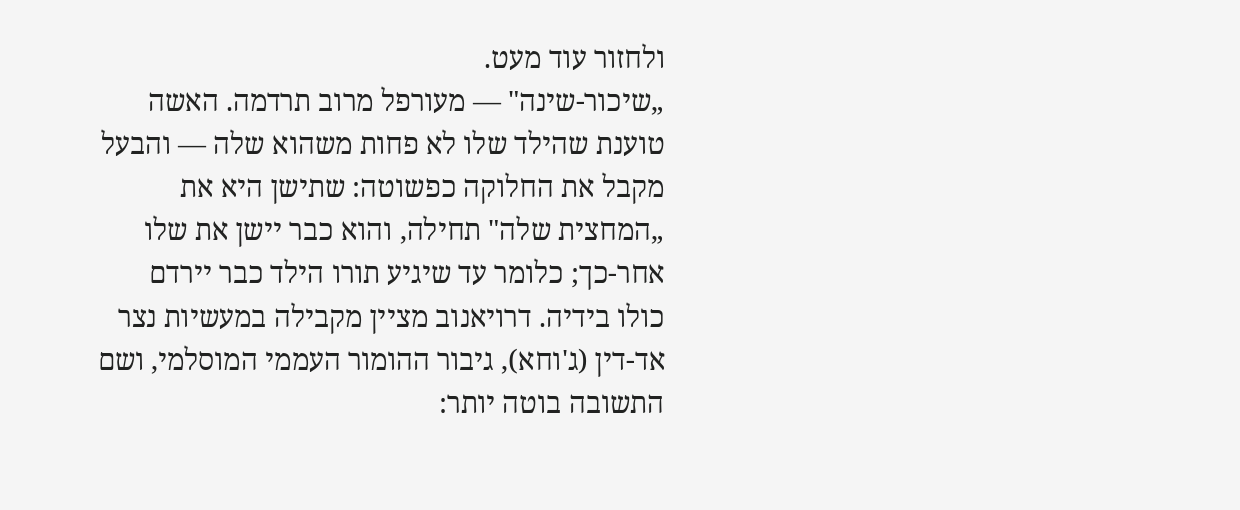ולחזור עוד מעט.
„שיכור-שינה" — מעורפל מרוב תרדמה. האשה טוענת שהילד שלו לא פחות משהוא שלה — והבעל מקבל את החלוקה כפשוטה: שתישן היא את „המחצית שלה" תחילה, והוא כבר יישן את שלו אחר-כך; כלומר עד שיגיע תורו הילד כבר יירדם כולו בידיה. דרויאנוב מציין מקבילה במעשיות נצר אד-דין (ג'וחא), גיבור ההומור העממי המוסלמי, ושם התשובה בוטה יותר: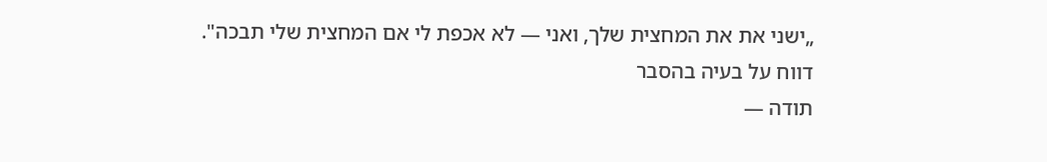„ישני את את המחצית שלך, ואני — לא אכפת לי אם המחצית שלי תבכה".
דווח על בעיה בהסבר
תודה —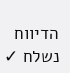הדיווח נשלח ✓